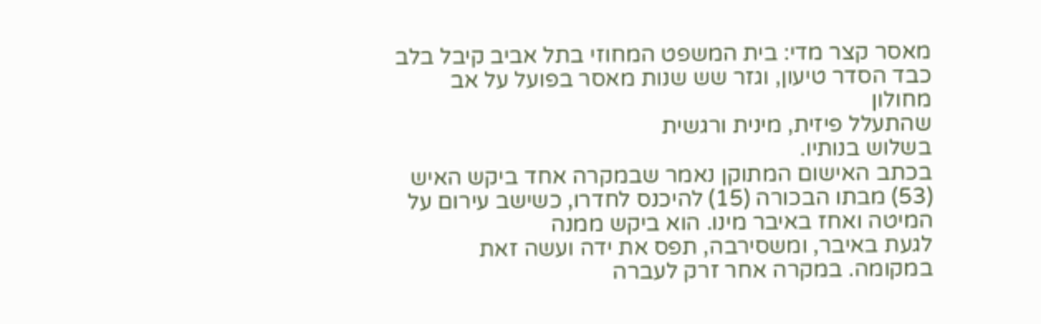מאסר קצר מדי: בית המשפט המחוזי בתל אביב קיבל בלב כבד הסדר טיעון, וגזר שש שנות מאסר בפועל על אב מחולון
שהתעלל פיזית, מינית ורגשית
בשלוש בנותיו.
בכתב האישום המתוקן נאמר שבמקרה אחד ביקש האיש (53) מבתו הבכורה (15) להיכנס לחדרו, כשישב עירום על המיטה ואחז באיבר מינו. הוא ביקש ממנה
לגעת באיבר, ומשסירבה, תפס את ידה ועשה זאת במקומה. במקרה אחר זרק לעברה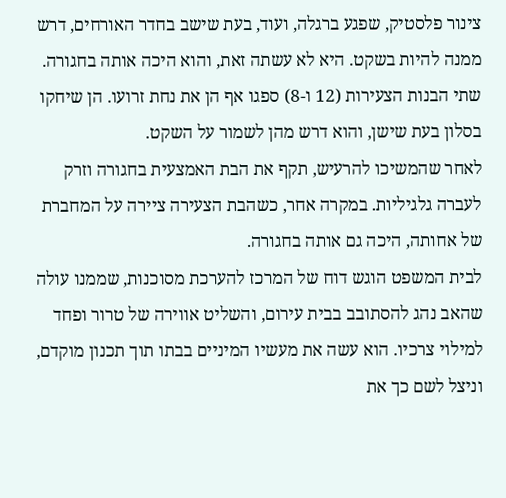צינור פלסטיק, שפגע ברגלה, ועוד, בעת שישב בחדר האורחים, דרש ממנה להיות בשקט. היא לא עשתה זאת, והוא היכה אותה בחגורה.
שתי הבנות הצעירות (12 ו-8) ספגו אף הן את נחת זרועו. הן שיחקו בסלון בעת שישן, והוא דרש מהן לשמור על השקט.
לאחר שהמשיכו להרעיש, תקף את הבת האמצעית בחגורה וזרק לעברה גלגיליות. במקרה אחר, כשהבת הצעירה ציירה על המחברת של אחותה, היכה גם אותה בחגורה.
לבית המשפט הוגש דוח של המרכז להערכת מסוכנות, שממנו עולה שהאב נהג להסתובב בבית עירום, והשליט אווירה של טרור ופחד למילוי צרכיו. הוא עשה את מעשיו המיניים בבתו תוך תכנון מוקדם, וניצל לשם כך את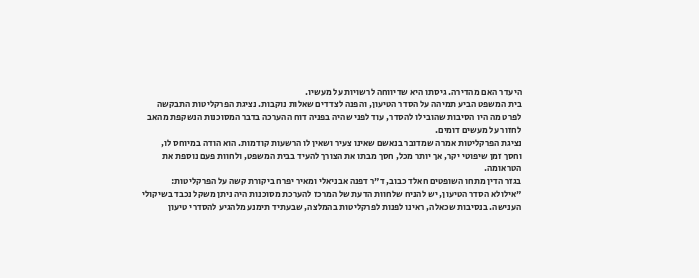היעדר האם מהדירה. גיסתו היא שדיווחה לרשויות על מעשיו.
בית המשפט הביע תמיהה על הסדר הטיעון, והפנה לצדדים שאלות נוקבות. נציגת הפרקליטות התבקשה לפרט מה היו הסיבות שהובילו להסדר, עוד לפני שהיה בפניה דוח ההערכה בדבר המסוכנות הנשקפת מהאב לחזור על מעשים דומים.
נציגת הפרקליטות אמרה שמדובר בנאשם שאינו צעיר ושאין לו הרשעות קודמות. הוא הודה במיוחס לו, וחסך זמן שיפוטי יקר, אך יותר מכל, חסך מבתו את הצורך להעיד בבית המשפט, ולחוות פעם נוספת את הטראומה.
בגזר הדין מתחו השופטים חאלד כבוב, ד"ר דפנה אבניאלי ומאיר יפרח ביקורת קשה על הפרקליטות: "אילולא הסדר הטיעון, יש להניח שלחוות הדעת של המרכז להערכת מסוכנות היה ניתן משקל נכבד בשיקולי הענישה. בנסיבות שכאלה, ראינו לפנות לפרקליטות בהמלצה, שבעתיד תימנע מלהגיע להסדרי טיעון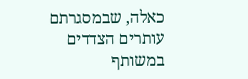כאלה, שבמסגרתם עותרים הצדדים במשותף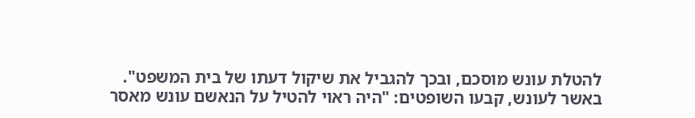להטלת עונש מוסכם, ובכך להגביל את שיקול דעתו של בית המשפט".
באשר לעונש, קבעו השופטים: "היה ראוי להטיל על הנאשם עונש מאסר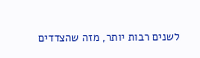לשנים רבות יותר, מזה שהצדדים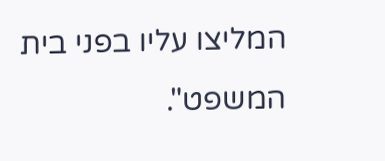המליצו עליו בפני בית המשפט".